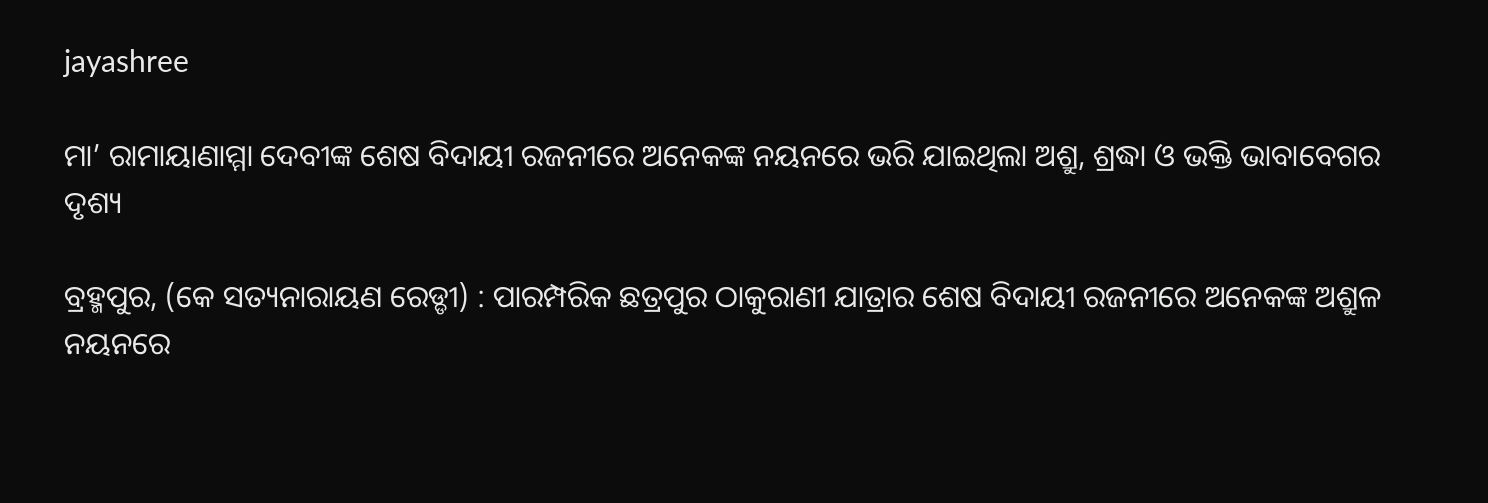jayashree

ମା’ ରାମାୟାଣାମ୍ମା ଦେବୀଙ୍କ ଶେଷ ବିଦାୟୀ ରଜନୀରେ ଅନେକଙ୍କ ନୟନରେ ଭରି ଯାଇଥିଲା ଅଶ୍ରୁ, ଶ୍ରଦ୍ଧା ଓ ଭକ୍ତି ଭାବାବେଗର ଦୃଶ୍ୟ

ବ୍ରହ୍ମପୁର, (କେ ସତ୍ୟନାରାୟଣ ରେଡ୍ଡୀ) : ପାରମ୍ପରିକ ଛତ୍ରପୁର ଠାକୁରାଣୀ ଯାତ୍ରାର ଶେଷ ବିଦାୟୀ ରଜନୀରେ ଅନେକଙ୍କ ଅଶ୍ରୁଳ ନୟନରେ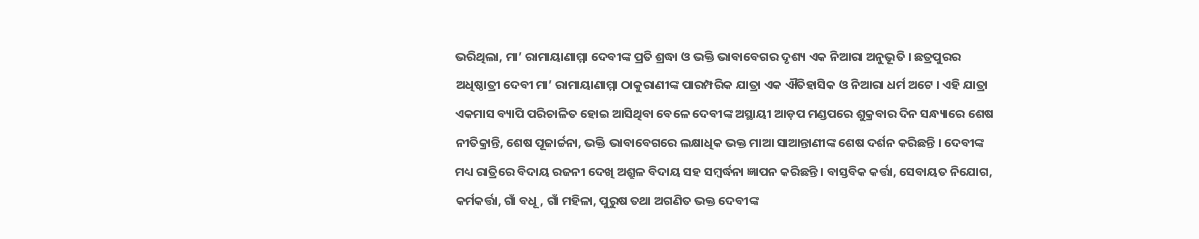ଭରିଥିଲା, ମା’ ରାମାୟାଣାମ୍ମା ଦେବୀଙ୍କ ପ୍ରତି ଶ୍ରଦ୍ଧା ଓ ଭକ୍ତି ଭାବାବେଗର ଦୃଶ୍ୟ ଏକ ନିଆରା ଅନୁଭୂତି । ଛତ୍ରପୁରର ଅଧିଷ୍ଠାତ୍ରୀ ଦେବୀ ମା’ ରାମାୟାଣାମ୍ମା ଠାକୁରାଣୀଙ୍କ ପାରମ୍ପରିକ ଯାତ୍ରା ଏକ ଐତିହାସିକ ଓ ନିଆରା ଧର୍ମ ଅଟେ । ଏହି ଯାତ୍ରା ଏକମାସ ବ୍ୟାପି ପରିଚାଳିତ ହୋଇ ଆସିଥିବା ବେଳେ ଦେବୀଙ୍କ ଅସ୍ଥାୟୀ ଆଡ଼ପ ମଣ୍ଡପରେ ଶୁକ୍ରବାର ଦିନ ସନ୍ଧ୍ୟାରେ ଶେଷ ନୀତିକ୍ରାନ୍ତି, ଶେଷ ପୂଜାର୍ଚ୍ଚନା, ଭକ୍ତି ଭାବାବେଗରେ ଲକ୍ଷାଧିକ ଭକ୍ତ ମାଆ ସାଆନ୍ତାଣୀଙ୍କ ଶେଷ ଦର୍ଶନ କରିଛନ୍ତି । ଦେବୀଙ୍କ ମଧ୍ୟ ରାତ୍ରିରେ ବିଦାୟ ରଜନୀ ଦେଖି ଅଶ୍ରୁଳ ବିଦାୟ ସହ ସମ୍ବର୍ଦ୍ଧନା ଜ୍ଞାପନ କରିଛନ୍ତି । ବାସ୍ତବିକ କର୍ତ୍ତା, ସେବାୟତ ନିଯୋଗ, କର୍ମକର୍ତ୍ତା, ଗାଁ ବଧୂ, ଗାଁ ମହିଳା, ପୁରୁଷ ତଥା ଅଗଣିତ ଭକ୍ତ ଦେବୀଙ୍କ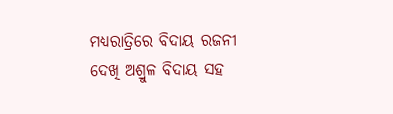ମଧ୍ୟରାତ୍ରିରେ ବିଦାୟ ରଜନୀ ଦେଖି ଅଶ୍ରୁଳ ବିଦାୟ ସହ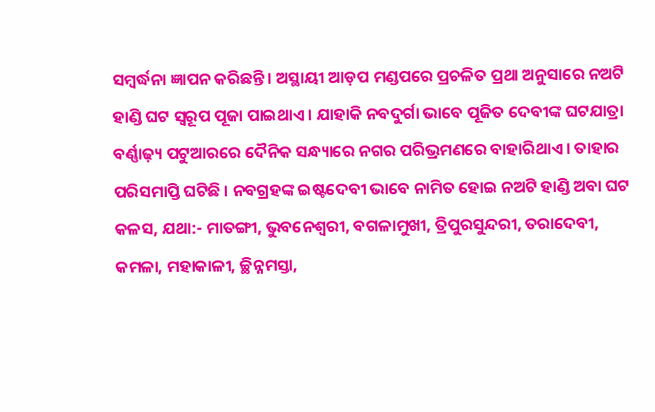ସମ୍ବର୍ଦ୍ଧନା ଜ୍ଞାପନ କରିଛନ୍ତି । ଅସ୍ଥାୟୀ ଆଡ଼ପ ମଣ୍ଡପରେ ପ୍ରଚଳିତ ପ୍ରଥା ଅନୁସାରେ ନଅଟି ହାଣ୍ଡି ଘଟ ସ୍ୱରୂପ ପୂଜା ପାଇଥାଏ । ଯାହାକି ନବଦୁର୍ଗା ଭାବେ ପୂଜିତ ଦେବୀଙ୍କ ଘଟଯାତ୍ରା ବର୍ଣ୍ଣାଢ଼୍ୟ ପଟୁଆରରେ ଦୈନିକ ସନ୍ଧ୍ୟାରେ ନଗର ପରିଭ୍ରମଣରେ ବାହାରିଥାଏ । ତାହାର ପରିସମାପ୍ତି ଘଟିଛି । ନବଗ୍ରହଙ୍କ ଇଷ୍ଟଦେବୀ ଭାବେ ନାମିତ ହୋଇ ନଅଟି ହାଣ୍ଡି ଅବା ଘଟ କଳସ, ଯଥା:- ମାତଙ୍ଗୀ, ଭୁବନେଶ୍ୱରୀ, ବଗଳାମୁଖୀ, ତ୍ରିପୁରସୁନ୍ଦରୀ, ତରାଦେବୀ, କମଳା, ମହାକାଳୀ, ଚ୍ଛିନ୍ନମସ୍ତା,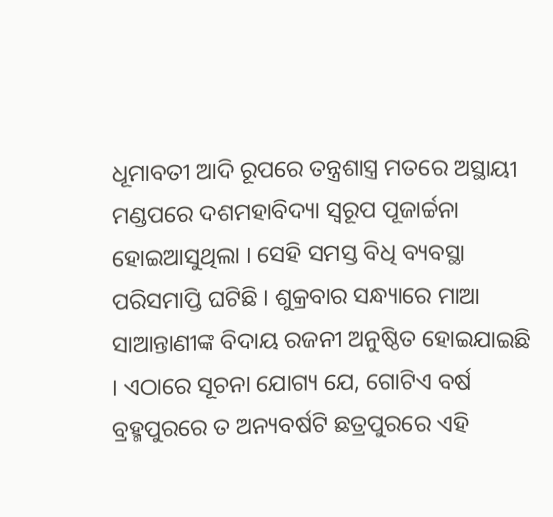ଧୂମାବତୀ ଆଦି ରୂପରେ ତନ୍ତ୍ରଶାସ୍ତ୍ର ମତରେ ଅସ୍ଥାୟୀ ମଣ୍ଡପରେ ଦଶମହାବିଦ୍ୟା ସ୍ୱରୂପ ପୂଜାର୍ଚ୍ଚନା ହୋଇଆସୁଥିଲା । ସେହି ସମସ୍ତ ବିଧି ବ୍ୟବସ୍ଥା ପରିସମାପ୍ତି ଘଟିଛି । ଶୁକ୍ରବାର ସନ୍ଧ୍ୟାରେ ମାଆ ସାଆନ୍ତାଣୀଙ୍କ ବିଦାୟ ରଜନୀ ଅନୁଷ୍ଠିତ ହୋଇଯାଇଛି । ଏଠାରେ ସୂଚନା ଯୋଗ୍ୟ ଯେ, ଗୋଟିଏ ବର୍ଷ ବ୍ରହ୍ମପୁରରେ ତ ଅନ୍ୟବର୍ଷଟି ଛତ୍ରପୁରରେ ଏହି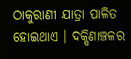ଠାକୁରାଣୀ ଯାତ୍ରା ପାଳିତ ହୋଇଥାଏ । ଦକ୍ଷିଣାଞ୍ଚଳର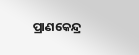ପ୍ରାଣକେନ୍ଦ୍ର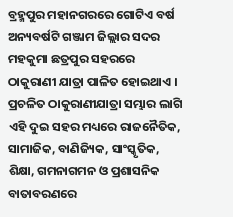ବ୍ରହ୍ମପୁର ମହାନଗରରେ ଗୋଟିଏ ବର୍ଷ ଅନ୍ୟବର୍ଷଟି ଗଞ୍ଜାମ ଜିଲ୍ଲାର ସଦର ମହକୁମା ଛତ୍ରପୁର ସହରରେ ଠାକୁରାଣୀ ଯାତ୍ରା ପାଳିତ ହୋଇଥାଏ । ପ୍ରଚଳିତ ଠାକୁରାଣୀଯାତ୍ରା ସମ୍ଭାର ଲାଗି ଏହି ଦୁଇ ସହର ମଧ୍ୟରେ ରାଜନୈତିକ, ସାମାଜିକ, ବାଣିଜ୍ୟିକ, ସାଂସ୍କୃତିକ, ଶିକ୍ଷା, ଗମନାଗମନ ଓ ପ୍ରଶାସନିକ ବାତାବରଣରେ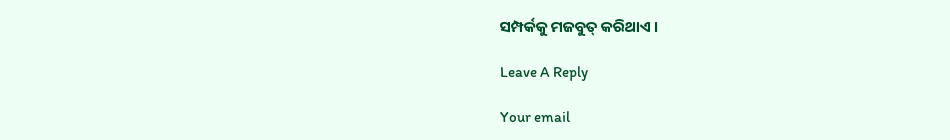ସମ୍ପର୍କକୁ ମଜବୁତ୍ କରିଥାଏ ।

Leave A Reply

Your email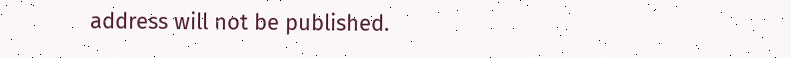address will not be published.